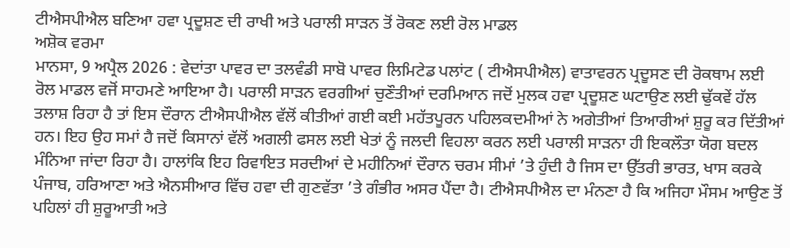ਟੀਐਸਪੀਐਲ ਬਣਿਆ ਹਵਾ ਪ੍ਰਦੂਸ਼ਣ ਦੀ ਰਾਖੀ ਅਤੇ ਪਰਾਲੀ ਸਾੜਨ ਤੋਂ ਰੋਕਣ ਲਈ ਰੋਲ ਮਾਡਲ
ਅਸ਼ੋਕ ਵਰਮਾ
ਮਾਨਸਾ, 9 ਅਪ੍ਰੈਲ 2026 : ਵੇਦਾਂਤਾ ਪਾਵਰ ਦਾ ਤਲਵੰਡੀ ਸਾਬੋ ਪਾਵਰ ਲਿਮਿਟੇਡ ਪਲਾਂਟ ( ਟੀਐਸਪੀਐਲ) ਵਾਤਾਵਰਨ ਪ੍ਰਦੂਸਣ ਦੀ ਰੋਕਥਾਮ ਲਈ ਰੋਲ ਮਾਡਲ ਵਜੋਂ ਸਾਹਮਣੇ ਆਇਆ ਹੈ। ਪਰਾਲੀ ਸਾੜਨ ਵਰਗੀਆਂ ਚੁਣੌਤੀਆਂ ਦਰਮਿਆਨ ਜਦੋਂ ਮੁਲਕ ਹਵਾ ਪ੍ਰਦੂਸ਼ਣ ਘਟਾਉਣ ਲਈ ਢੁੱਕਵੇਂ ਹੱਲ ਤਲਾਸ਼ ਰਿਹਾ ਹੈ ਤਾਂ ਇਸ ਦੌਰਾਨ ਟੀਐਸਪੀਐਲ ਵੱਲੋਂ ਕੀਤੀਆਂ ਗਈ ਕਈ ਮਹੱਤਪੂਰਨ ਪਹਿਲਕਦਮੀਆਂ ਨੇ ਅਗੇਤੀਆਂ ਤਿਆਰੀਆਂ ਸ਼ੁਰੂ ਕਰ ਦਿੱਤੀਆਂ ਹਨ। ਇਹ ਉਹ ਸਮਾਂ ਹੈ ਜਦੋਂ ਕਿਸਾਨਾਂ ਵੱਲੋਂ ਅਗਲੀ ਫਸਲ ਲਈ ਖੇਤਾਂ ਨੂੰ ਜਲਦੀ ਵਿਹਲਾ ਕਰਨ ਲਈ ਪਰਾਲੀ ਸਾੜਨਾ ਹੀ ਇਕਲੌਤਾ ਯੋਗ ਬਦਲ ਮੰਨਿਆ ਜਾਂਦਾ ਰਿਹਾ ਹੈ। ਹਾਲਾਂਕਿ ਇਹ ਰਿਵਾਇਤ ਸਰਦੀਆਂ ਦੇ ਮਹੀਨਿਆਂ ਦੌਰਾਨ ਚਰਮ ਸੀਮਾਂ ’ਤੇ ਹੁੰਦੀ ਹੈ ਜਿਸ ਦਾ ਉੱਤਰੀ ਭਾਰਤ, ਖਾਸ ਕਰਕੇ ਪੰਜਾਬ, ਹਰਿਆਣਾ ਅਤੇ ਐਨਸੀਆਰ ਵਿੱਚ ਹਵਾ ਦੀ ਗੁਣਵੱਤਾ ’ਤੇ ਗੰਭੀਰ ਅਸਰ ਪੈਂਦਾ ਹੈ। ਟੀਐਸਪੀਐਲ ਦਾ ਮੰਨਣਾ ਹੈ ਕਿ ਅਜਿਹਾ ਮੌਸਮ ਆਉਣ ਤੋਂ ਪਹਿਲਾਂ ਹੀ ਸ਼ੁਰੂਆਤੀ ਅਤੇ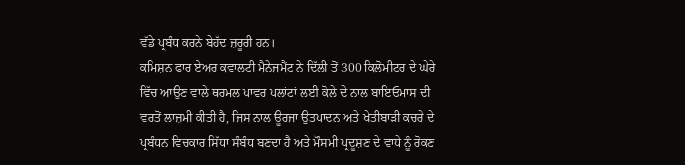ਵੱਡੇ ਪ੍ਰਬੰਧ ਕਰਨੇ ਬੇਹੱਦ ਜ਼ਰੂਰੀ ਹਨ।
ਕਮਿਸ਼ਨ ਫਾਰ ਏਅਰ ਕਵਾਲਟੀ ਮੈਨੇਜਮੈਂਟ ਨੇ ਦਿੱਲੀ ਤੋਂ 300 ਕਿਲੋਮੀਟਰ ਦੇ ਘੇਰੇ ਵਿੱਚ ਆਉਣ ਵਾਲੇ ਥਰਮਲ ਪਾਵਰ ਪਲਾਂਟਾਂ ਲਈ ਕੋਲੇ ਦੇ ਨਾਲ ਬਾਇਓਮਾਸ ਦੀ ਵਰਤੋਂ ਲਾਜ਼ਮੀ ਕੀਤੀ ਹੈ, ਜਿਸ ਨਾਲ ਊਰਜਾ ਉਤਪਾਦਨ ਅਤੇ ਖੇਤੀਬਾੜੀ ਕਚਰੇ ਦੇ ਪ੍ਰਬੰਧਨ ਵਿਚਕਾਰ ਸਿੱਧਾ ਸੰਬੰਧ ਬਣਦਾ ਹੈ ਅਤੇ ਮੌਸਮੀ ਪ੍ਰਦੂਸ਼ਣ ਦੇ ਵਾਧੇ ਨੂੰ ਰੋਕਣ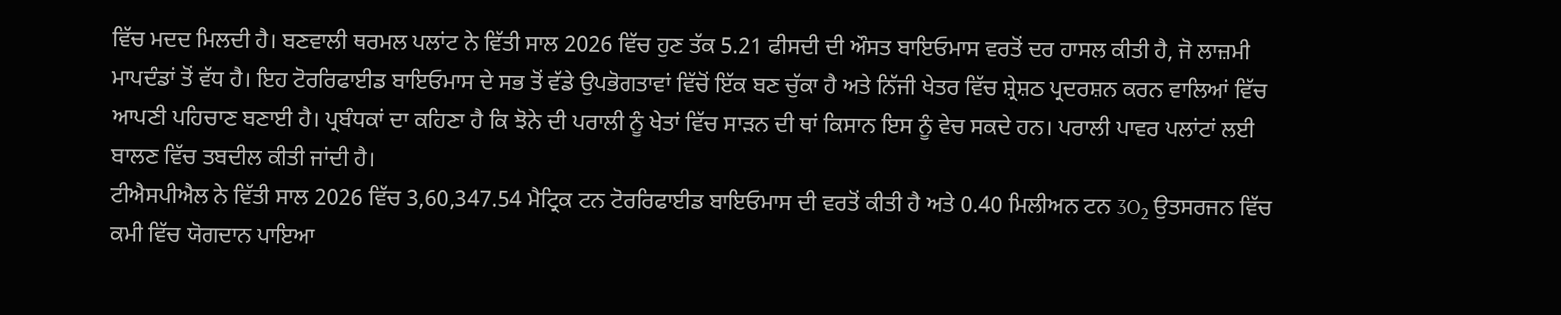ਵਿੱਚ ਮਦਦ ਮਿਲਦੀ ਹੈ। ਬਣਵਾਲੀ ਥਰਮਲ ਪਲਾਂਟ ਨੇ ਵਿੱਤੀ ਸਾਲ 2026 ਵਿੱਚ ਹੁਣ ਤੱਕ 5.21 ਫੀਸਦੀ ਦੀ ਔਸਤ ਬਾਇਓਮਾਸ ਵਰਤੋਂ ਦਰ ਹਾਸਲ ਕੀਤੀ ਹੈ, ਜੋ ਲਾਜ਼ਮੀ ਮਾਪਦੰਡਾਂ ਤੋਂ ਵੱਧ ਹੈ। ਇਹ ਟੋਰਰਿਫਾਈਡ ਬਾਇਓਮਾਸ ਦੇ ਸਭ ਤੋਂ ਵੱਡੇ ਉਪਭੋਗਤਾਵਾਂ ਵਿੱਚੋਂ ਇੱਕ ਬਣ ਚੁੱਕਾ ਹੈ ਅਤੇ ਨਿੱਜੀ ਖੇਤਰ ਵਿੱਚ ਸ਼੍ਰੇਸ਼ਠ ਪ੍ਰਦਰਸ਼ਨ ਕਰਨ ਵਾਲਿਆਂ ਵਿੱਚ ਆਪਣੀ ਪਹਿਚਾਣ ਬਣਾਈ ਹੈ। ਪ੍ਰਬੰਧਕਾਂ ਦਾ ਕਹਿਣਾ ਹੈ ਕਿ ਝੋਨੇ ਦੀ ਪਰਾਲੀ ਨੂੰ ਖੇਤਾਂ ਵਿੱਚ ਸਾੜਨ ਦੀ ਥਾਂ ਕਿਸਾਨ ਇਸ ਨੂੰ ਵੇਚ ਸਕਦੇ ਹਨ। ਪਰਾਲੀ ਪਾਵਰ ਪਲਾਂਟਾਂ ਲਈ ਬਾਲਣ ਵਿੱਚ ਤਬਦੀਲ ਕੀਤੀ ਜਾਂਦੀ ਹੈ।
ਟੀਐਸਪੀਐਲ ਨੇ ਵਿੱਤੀ ਸਾਲ 2026 ਵਿੱਚ 3,60,347.54 ਮੈਟ੍ਰਿਕ ਟਨ ਟੋਰਰਿਫਾਈਡ ਬਾਇਓਮਾਸ ਦੀ ਵਰਤੋਂ ਕੀਤੀ ਹੈ ਅਤੇ 0.40 ਮਿਲੀਅਨ ਟਨ 3O₂ ਉਤਸਰਜਨ ਵਿੱਚ ਕਮੀ ਵਿੱਚ ਯੋਗਦਾਨ ਪਾਇਆ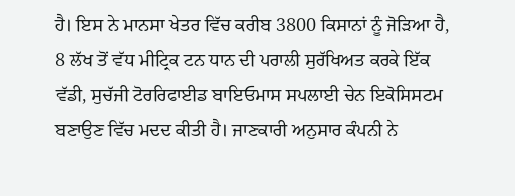ਹੈ। ਇਸ ਨੇ ਮਾਨਸਾ ਖੇਤਰ ਵਿੱਚ ਕਰੀਬ 3800 ਕਿਸਾਨਾਂ ਨੂੰ ਜੋੜਿਆ ਹੈ, 8 ਲੱਖ ਤੋਂ ਵੱਧ ਮੀਟ੍ਰਿਕ ਟਨ ਧਾਨ ਦੀ ਪਰਾਲੀ ਸੁਰੱਖਿਅਤ ਕਰਕੇ ਇੱਕ ਵੱਡੀ, ਸੁਚੱਜੀ ਟੋਰਰਿਫਾਈਡ ਬਾਇਓਮਾਸ ਸਪਲਾਈ ਚੇਨ ਇਕੋਸਿਸਟਮ ਬਣਾਉਣ ਵਿੱਚ ਮਦਦ ਕੀਤੀ ਹੈ। ਜਾਣਕਾਰੀ ਅਨੁਸਾਰ ਕੰਪਨੀ ਨੇ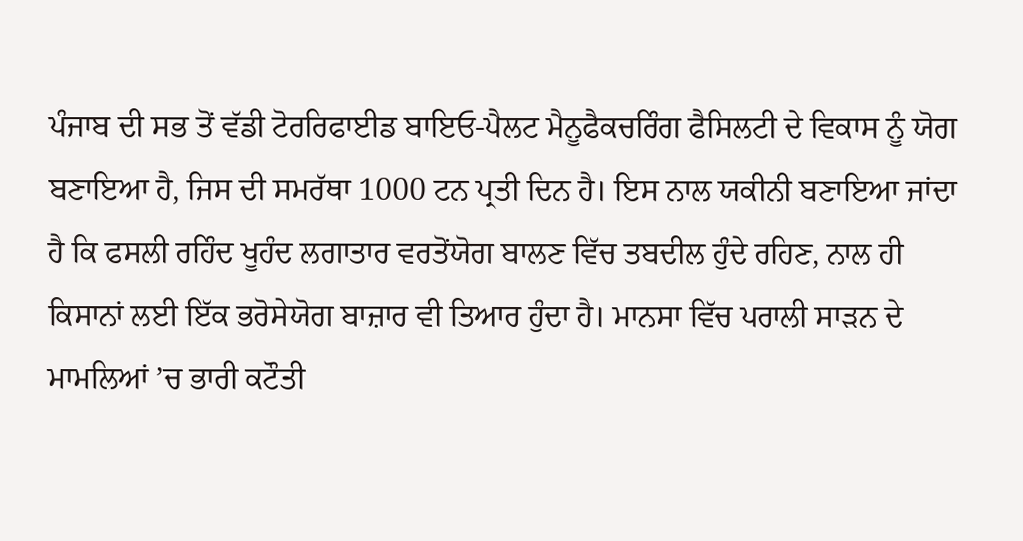ਪੰਜਾਬ ਦੀ ਸਭ ਤੋਂ ਵੱਡੀ ਟੋਰਰਿਫਾਈਡ ਬਾਇਓ-ਪੈਲਟ ਮੈਨੂਫੈਕਚਰਿੰਗ ਫੈਸਿਲਟੀ ਦੇ ਵਿਕਾਸ ਨੂੰ ਯੋਗ ਬਣਾਇਆ ਹੈ, ਜਿਸ ਦੀ ਸਮਰੱਥਾ 1000 ਟਨ ਪ੍ਰਤੀ ਦਿਨ ਹੈ। ਇਸ ਨਾਲ ਯਕੀਨੀ ਬਣਾਇਆ ਜਾਂਦਾ ਹੈ ਕਿ ਫਸਲੀ ਰਹਿੰਦ ਖੂਹੰਦ ਲਗਾਤਾਰ ਵਰਤੋਂਯੋਗ ਬਾਲਣ ਵਿੱਚ ਤਬਦੀਲ ਹੁੰਦੇ ਰਹਿਣ, ਨਾਲ ਹੀ ਕਿਸਾਨਾਂ ਲਈ ਇੱਕ ਭਰੋਸੇਯੋਗ ਬਾਜ਼ਾਰ ਵੀ ਤਿਆਰ ਹੁੰਦਾ ਹੈ। ਮਾਨਸਾ ਵਿੱਚ ਪਰਾਲੀ ਸਾੜਨ ਦੇ ਮਾਮਲਿਆਂ ’ਚ ਭਾਰੀ ਕਟੌਤੀ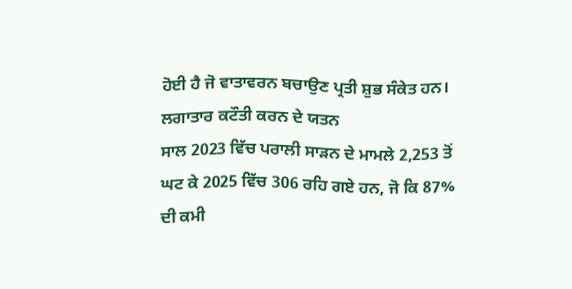ਹੋਈ ਹੈ ਜੋ ਵਾਤਾਵਰਨ ਬਚਾਉਣ ਪ੍ਰਤੀ ਸ਼ੁਭ ਸੰਕੇਤ ਹਨ।
ਲਗਾਤਾਰ ਕਟੌਤੀ ਕਰਨ ਦੇ ਯਤਨ
ਸਾਲ 2023 ਵਿੱਚ ਪਰਾਲੀ ਸਾੜਨ ਦੇ ਮਾਮਲੇ 2,253 ਤੋਂ ਘਟ ਕੇ 2025 ਵਿੱਚ 306 ਰਹਿ ਗਏ ਹਨ, ਜੋ ਕਿ 87% ਦੀ ਕਮੀ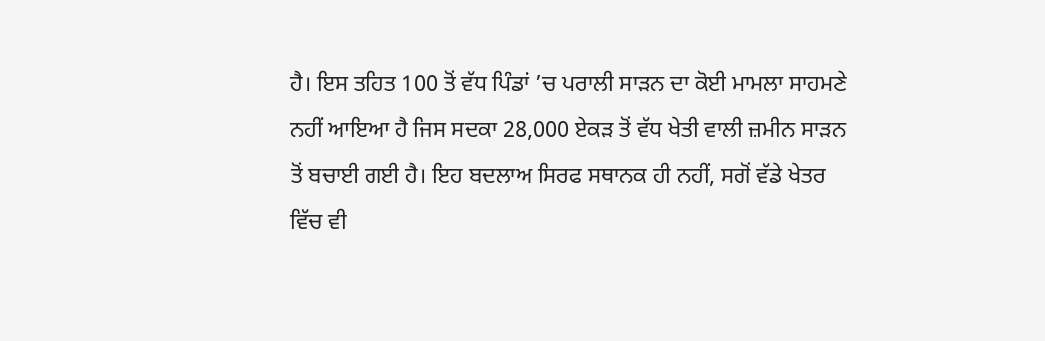ਹੈ। ਇਸ ਤਹਿਤ 100 ਤੋਂ ਵੱਧ ਪਿੰਡਾਂ ’ਚ ਪਰਾਲੀ ਸਾੜਨ ਦਾ ਕੋਈ ਮਾਮਲਾ ਸਾਹਮਣੇ ਨਹੀਂ ਆਇਆ ਹੈ ਜਿਸ ਸਦਕਾ 28,000 ਏਕੜ ਤੋਂ ਵੱਧ ਖੇਤੀ ਵਾਲੀ ਜ਼ਮੀਨ ਸਾੜਨ ਤੋਂ ਬਚਾਈ ਗਈ ਹੈ। ਇਹ ਬਦਲਾਅ ਸਿਰਫ ਸਥਾਨਕ ਹੀ ਨਹੀਂ, ਸਗੋਂ ਵੱਡੇ ਖੇਤਰ ਵਿੱਚ ਵੀ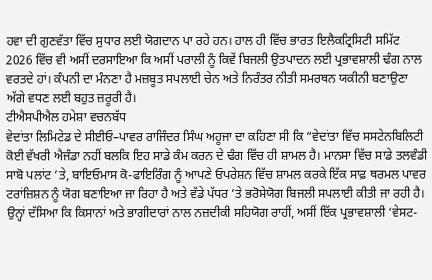ਹਵਾ ਦੀ ਗੁਣਵੱਤਾ ਵਿੱਚ ਸੁਧਾਰ ਲਈ ਯੋਗਦਾਨ ਪਾ ਰਹੇ ਹਨ। ਹਾਲ ਹੀ ਵਿੱਚ ਭਾਰਤ ਇਲੈਕਟ੍ਰਿਸਿਟੀ ਸਮਿੱਟ 2026 ਵਿੱਚ ਵੀ ਅਸੀਂ ਦਰਸਾਇਆ ਕਿ ਅਸੀਂ ਪਰਾਲੀ ਨੂੰ ਕਿਵੇਂ ਬਿਜਲੀ ਉਤਪਾਦਨ ਲਈ ਪ੍ਰਭਾਵਸ਼ਾਲੀ ਢੰਗ ਨਾਲ ਵਰਤਦੇ ਹਾਂ। ਕੰਪਨੀ ਦਾ ਮੰਨਣਾ ਹੈ ਮਜ਼ਬੂਤ ਸਪਲਾਈ ਚੇਨ ਅਤੇ ਨਿਰੰਤਰ ਨੀਤੀ ਸਮਰਥਨ ਯਕੀਨੀ ਬਣਾਉਣਾ ਅੱਗੇ ਵਧਣ ਲਈ ਬਹੁਤ ਜ਼ਰੂਰੀ ਹੈ।
ਟੀਐਸਪੀਐਲ ਹਮੇਸ਼ਾ ਵਚਨਬੱਧ
ਵੇਦਾਂਤਾ ਲਿਮਿਟੇਡ ਦੇ ਸੀਈਓ–ਪਾਵਰ ਰਾਜਿੰਦਰ ਸਿੰਘ ਅਹੂਜਾ ਦਾ ਕਹਿਣਾ ਸੀ ਕਿ “ਵੇਦਾਂਤਾ ਵਿੱਚ ਸਸਟੇਨਬਿਲਿਟੀ ਕੋਈ ਵੱਖਰੀ ਐਜੰਡਾ ਨਹੀਂ ਬਲਕਿ ਇਹ ਸਾਡੇ ਕੰਮ ਕਰਨ ਦੇ ਢੰਗ ਵਿੱਚ ਹੀ ਸ਼ਾਮਲ ਹੈ। ਮਾਨਸਾ ਵਿੱਚ ਸਾਡੇ ਤਲਵੰਡੀ ਸਾਬੋ ਪਲਾਂਟ ’ਤੇ, ਬਾਇਓਮਾਸ ਕੋ-ਫਾਇਰਿੰਗ ਨੂੰ ਆਪਣੇ ਓਪਰੇਸ਼ਨ ਵਿੱਚ ਸ਼ਾਮਲ ਕਰਕੇ ਇੱਕ ਸਾਫ਼ ਥਰਮਲ ਪਾਵਰ ਟਰਾਂਜ਼ਿਸ਼ਨ ਨੂੰ ਯੋਗ ਬਣਾਇਆ ਜਾ ਰਿਹਾ ਹੈ ਅਤੇ ਵੱਡੇ ਪੱਧਰ ’ਤੇ ਭਰੋਸੇਯੋਗ ਬਿਜਲੀ ਸਪਲਾਈ ਕੀਤੀ ਜਾ ਰਹੀ ਹੈ। ਉਨ੍ਹਾਂ ਦੱਸਿਆ ਕਿ ਕਿਸਾਨਾਂ ਅਤੇ ਭਾਗੀਦਾਰਾਂ ਨਾਲ ਨਜ਼ਦੀਕੀ ਸਹਿਯੋਗ ਰਾਹੀਂ, ਅਸੀਂ ਇੱਕ ਪ੍ਰਭਾਵਸ਼ਾਲੀ ‘ਵੇਸਟ-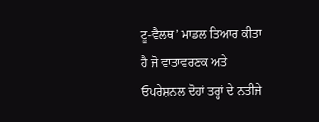ਟੂ-ਵੈਲਥ’ ਮਾਡਲ ਤਿਆਰ ਕੀਤਾ ਹੈ ਜੋ ਵਾਤਾਵਰਣਕ ਅਤੇ ਓਪਰੇਸ਼ਨਲ ਦੋਹਾਂ ਤਰ੍ਹਾਂ ਦੇ ਨਤੀਜੇ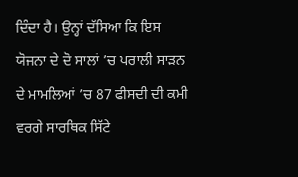ਦਿੰਦਾ ਹੈ। ਉਨ੍ਹਾਂ ਦੱਸਿਆ ਕਿ ਇਸ ਯੋਜਨਾ ਦੇ ਦੋ ਸਾਲਾਂ ’ਚ ਪਰਾਲੀ ਸਾੜਨ ਦੇ ਮਾਮਲਿਆਂ ’ਚ 87 ਫੀਸਦੀ ਦੀ ਕਮੀ ਵਰਗੇ ਸਾਰਥਿਕ ਸਿੱਟੇ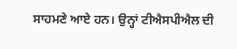ਸਾਹਮਣੇ ਆਏ ਹਨ। ਉਨ੍ਹਾਂ ਟੀਐਸਪੀਐਲ ਦੀ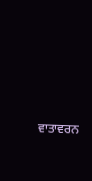ਵਾਤਾਵਰਨ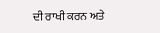ਦੀ ਰਾਖੀ ਕਰਨ ਅਤੇ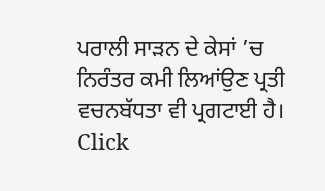ਪਰਾਲੀ ਸਾੜਨ ਦੇ ਕੇਸਾਂ ’ਚ ਨਿਰੰਤਰ ਕਮੀ ਲਿਆਂਉਣ ਪ੍ਰਤੀ ਵਚਨਬੱਧਤਾ ਵੀ ਪ੍ਰਗਟਾਈ ਹੈ।
Click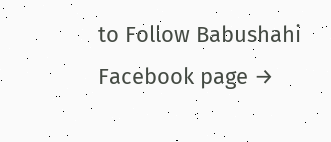to Follow Babushahi Facebook page →